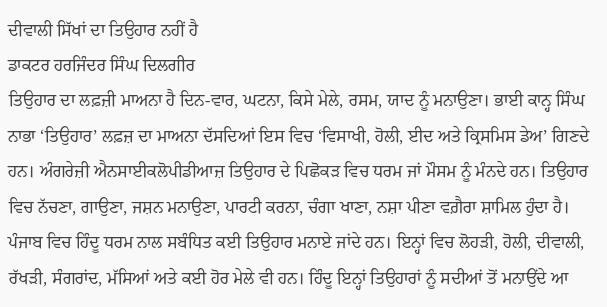ਦੀਵਾਲੀ ਸਿੱਖਾਂ ਦਾ ਤਿਉਹਾਰ ਨਹੀਂ ਹੈ
ਡਾਕਟਰ ਹਰਜਿੰਦਰ ਸਿੰਘ ਦਿਲਗੀਰ
ਤਿਉਹਾਰ ਦਾ ਲਫ਼ਜ਼ੀ ਮਾਅਨਾ ਹੈ ਦਿਨ-ਵਾਰ, ਘਟਨਾ, ਕਿਸੇ ਮੇਲੇ, ਰਸਮ, ਯਾਦ ਨੂੰ ਮਨਾਉਣਾ। ਭਾਈ ਕਾਨ੍ਹ ਸਿੰਘ ਨਾਭਾ ‘ਤਿਉਹਾਰ’ ਲਫ਼ਜ਼ ਦਾ ਮਾਅਨਾ ਦੱਸਦਿਆਂ ਇਸ ਵਿਚ ‘ਵਿਸਾਖੀ, ਹੋਲੀ, ਈਦ ਅਤੇ ਕ੍ਰਿਸਮਿਸ ਡੇਅ’ ਗਿਣਦੇ ਹਨ। ਅੰਗਰੇਜ਼ੀ ਐਨਸਾਈਕਲੋਪੀਡੀਆਜ਼ ਤਿਉਹਾਰ ਦੇ ਪਿਛੋਕੜ ਵਿਚ ਧਰਮ ਜਾਂ ਮੌਸਮ ਨੂੰ ਮੰਨਦੇ ਹਨ। ਤਿਉਹਾਰ ਵਿਚ ਨੱਚਣਾ, ਗਾਉਣਾ, ਜਸ਼ਨ ਮਨਾਉਣਾ, ਪਾਰਟੀ ਕਰਨਾ, ਚੰਗਾ ਖਾਣਾ, ਨਸ਼ਾ ਪੀਣਾ ਵਗ਼ੈਰਾ ਸ਼ਾਮਿਲ ਹੁੰਦਾ ਹੈ।
ਪੰਜਾਬ ਵਿਚ ਹਿੰਦੂ ਧਰਮ ਨਾਲ ਸਬੰਧਿਤ ਕਈ ਤਿਉਹਾਰ ਮਨਾਏ ਜਾਂਦੇ ਹਨ। ਇਨ੍ਹਾਂ ਵਿਚ ਲੋਹੜੀ, ਹੋਲੀ, ਦੀਵਾਲੀ, ਰੱਖੜੀ, ਸੰਗਰਾਂਦ, ਮੱਸਿਆਂ ਅਤੇ ਕਈ ਹੋਰ ਮੇਲੇ ਵੀ ਹਨ। ਹਿੰਦੂ ਇਨ੍ਹਾਂ ਤਿਉਹਾਰਾਂ ਨੂੰ ਸਦੀਆਂ ਤੋਂ ਮਨਾਉਂਦੇ ਆ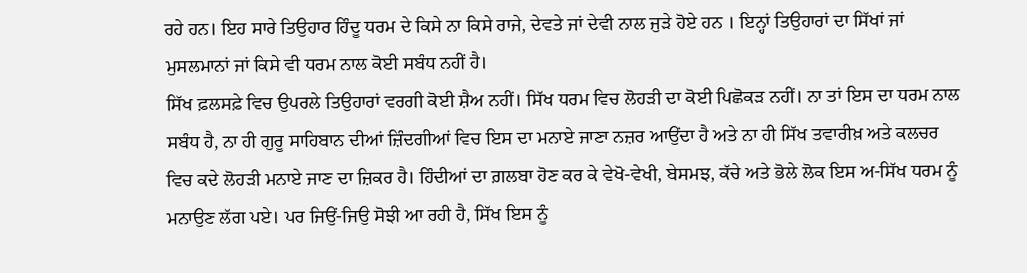ਰਹੇ ਹਨ। ਇਹ ਸਾਰੇ ਤਿਉਹਾਰ ਹਿੰਦੂ ਧਰਮ ਦੇ ਕਿਸੇ ਨਾ ਕਿਸੇ ਰਾਜੇ, ਦੇਵਤੇ ਜਾਂ ਦੇਵੀ ਨਾਲ ਜੁੜੇ ਹੋਏ ਹਨ । ਇਨ੍ਹਾਂ ਤਿਉਹਾਰਾਂ ਦਾ ਸਿੱਖਾਂ ਜਾਂ ਮੁਸਲਮਾਨਾਂ ਜਾਂ ਕਿਸੇ ਵੀ ਧਰਮ ਨਾਲ ਕੋਈ ਸਬੰਧ ਨਹੀਂ ਹੈ।
ਸਿੱਖ ਫ਼ਲਸਫ਼ੇ ਵਿਚ ਉਪਰਲੇ ਤਿਉਹਾਰਾਂ ਵਰਗੀ ਕੋਈ ਸ਼ੈਅ ਨਹੀਂ। ਸਿੱਖ ਧਰਮ ਵਿਚ ਲੋਹੜੀ ਦਾ ਕੋਈ ਪਿਛੋਕੜ ਨਹੀਂ। ਨਾ ਤਾਂ ਇਸ ਦਾ ਧਰਮ ਨਾਲ ਸਬੰਧ ਹੈ, ਨਾ ਹੀ ਗੁਰੂ ਸਾਹਿਬਾਨ ਦੀਆਂ ਜ਼ਿੰਦਗੀਆਂ ਵਿਚ ਇਸ ਦਾ ਮਨਾਏ ਜਾਣਾ ਨਜ਼ਰ ਆਉਂਦਾ ਹੈ ਅਤੇ ਨਾ ਹੀ ਸਿੱਖ ਤਵਾਰੀਖ਼ ਅਤੇ ਕਲਚਰ ਵਿਚ ਕਦੇ ਲੋਹੜੀ ਮਨਾਏ ਜਾਣ ਦਾ ਜ਼ਿਕਰ ਹੈ। ਹਿੰਦੀਆਂ ਦਾ ਗ਼ਲਬਾ ਹੋਣ ਕਰ ਕੇ ਵੇਖੋ-ਵੇਖੀ, ਬੇਸਮਝ, ਕੱਚੇ ਅਤੇ ਭੋਲੇ ਲੋਕ ਇਸ ਅ-ਸਿੱਖ ਧਰਮ ਨੂੰ ਮਨਾਉਣ ਲੱਗ ਪਏ। ਪਰ ਜਿਉਂ-ਜਿਉ ਸੋਝੀ ਆ ਰਹੀ ਹੈ, ਸਿੱਖ ਇਸ ਨੂੰ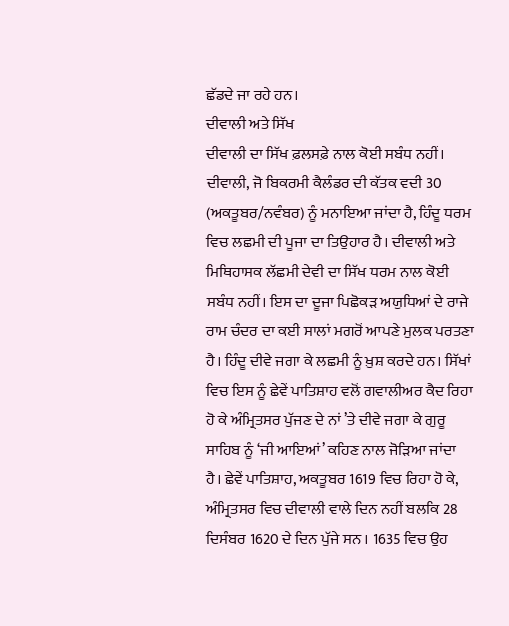ਛੱਡਦੇ ਜਾ ਰਹੇ ਹਨ।
ਦੀਵਾਲੀ ਅਤੇ ਸਿੱਖ
ਦੀਵਾਲੀ ਦਾ ਸਿੱਖ ਫ਼ਲਸਫ਼ੇ ਨਾਲ ਕੋਈ ਸਬੰਧ ਨਹੀਂ। ਦੀਵਾਲੀ, ਜੋ ਬਿਕਰਮੀ ਕੈਲੰਡਰ ਦੀ ਕੱਤਕ ਵਦੀ 30 (ਅਕਤੂਬਰ/ਨਵੰਬਰ) ਨੂੰ ਮਨਾਇਆ ਜਾਂਦਾ ਹੈ, ਹਿੰਦੂ ਧਰਮ ਵਿਚ ਲਛਮੀ ਦੀ ਪੂਜਾ ਦਾ ਤਿਉਹਾਰ ਹੈ। ਦੀਵਾਲੀ ਅਤੇ ਮਿਥਿਹਾਸਕ ਲੱਛਮੀ ਦੇਵੀ ਦਾ ਸਿੱਖ ਧਰਮ ਨਾਲ ਕੋਈ ਸਬੰਧ ਨਹੀਂ। ਇਸ ਦਾ ਦੂਜਾ ਪਿਛੋਕੜ ਅਯੁਧਿਆਂ ਦੇ ਰਾਜੇ ਰਾਮ ਚੰਦਰ ਦਾ ਕਈ ਸਾਲਾਂ ਮਗਰੋਂ ਆਪਣੇ ਮੁਲਕ ਪਰਤਣਾ ਹੈ। ਹਿੰਦੂ ਦੀਵੇ ਜਗਾ ਕੇ ਲਛਮੀ ਨੂੰ ਖ਼ੁਸ਼ ਕਰਦੇ ਹਨ। ਸਿੱਖਾਂ ਵਿਚ ਇਸ ਨੂੰ ਛੇਵੇਂ ਪਾਤਿਸ਼ਾਹ ਵਲੋਂ ਗਵਾਲੀਅਰ ਕੈਦ ਰਿਹਾ ਹੋ ਕੇ ਅੰਮ੍ਰਿਤਸਰ ਪੁੱਜਣ ਦੇ ਨਾਂ ’ਤੇ ਦੀਵੇ ਜਗਾ ਕੇ ਗੁਰੂ ਸਾਹਿਬ ਨੂੰ ‘ਜੀ ਆਇਆਂ’ ਕਹਿਣ ਨਾਲ ਜੋੜਿਆ ਜਾਂਦਾ ਹੈ। ਛੇਵੇਂ ਪਾਤਿਸ਼ਾਹ, ਅਕਤੂਬਰ 1619 ਵਿਚ ਰਿਹਾ ਹੋ ਕੇ, ਅੰਮ੍ਰਿਤਸਰ ਵਿਚ ਦੀਵਾਲੀ ਵਾਲੇ ਦਿਨ ਨਹੀਂ ਬਲਕਿ 28 ਦਿਸੰਬਰ 1620 ਦੇ ਦਿਨ ਪੁੱਜੇ ਸਨ । 1635 ਵਿਚ ਉਹ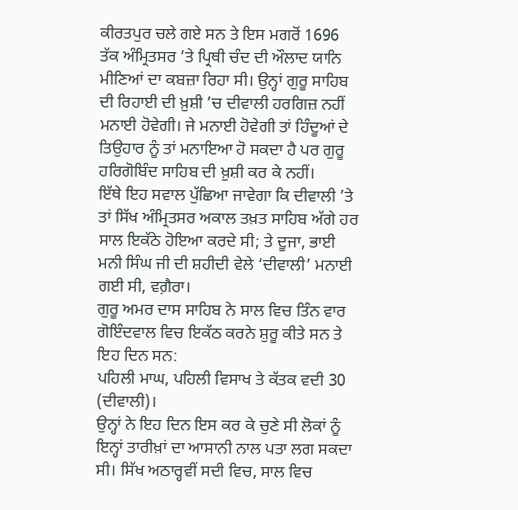ਕੀਰਤਪੁਰ ਚਲੇ ਗਏ ਸਨ ਤੇ ਇਸ ਮਗਰੋਂ 1696 ਤੱਕ ਅੰਮ੍ਰਿਤਸਰ ’ਤੇ ਪ੍ਰਿਥੀ ਚੰਦ ਦੀ ਔਲਾਦ ਯਾਨਿ ਮੀਣਿਆਂ ਦਾ ਕਬਜ਼ਾ ਰਿਹਾ ਸੀ। ਉਨ੍ਹਾਂ ਗੁਰੂ ਸਾਹਿਬ ਦੀ ਰਿਹਾਈ ਦੀ ਖ਼ੁਸ਼ੀ ’ਚ ਦੀਵਾਲੀ ਹਰਗਿਜ਼ ਨਹੀਂ ਮਨਾਈ ਹੋਵੇਗੀ। ਜੇ ਮਨਾਈ ਹੋਵੇਗੀ ਤਾਂ ਹਿੰਦੂਆਂ ਦੇ ਤਿਉਹਾਰ ਨੂੰ ਤਾਂ ਮਨਾਇਆ ਹੋ ਸਕਦਾ ਹੈ ਪਰ ਗੁਰੂ ਹਰਿਗੋਬਿੰਦ ਸਾਹਿਬ ਦੀ ਖ਼ੁਸ਼ੀ ਕਰ ਕੇ ਨਹੀਂ।
ਇੱਥੇ ਇਹ ਸਵਾਲ ਪੁੱਛਿਆ ਜਾਵੇਗਾ ਕਿ ਦੀਵਾਲੀ ’ਤੇ ਤਾਂ ਸਿੱਖ ਅੰਮ੍ਰਿਤਸਰ ਅਕਾਲ ਤਖ਼ਤ ਸਾਹਿਬ ਅੱਗੇ ਹਰ ਸਾਲ ਇਕੱਠੇ ਹੋਇਆ ਕਰਦੇ ਸੀ; ਤੇ ਦੂਜਾ, ਭਾਈ ਮਨੀ ਸਿੰਘ ਜੀ ਦੀ ਸ਼ਹੀਦੀ ਵੇਲੇ ‘ਦੀਵਾਲੀ’ ਮਨਾਈ ਗਈ ਸੀ, ਵਗ਼ੈਰਾ।
ਗੁਰੂ ਅਮਰ ਦਾਸ ਸਾਹਿਬ ਨੇ ਸਾਲ ਵਿਚ ਤਿੰਨ ਵਾਰ ਗੋਇੰਦਵਾਲ ਵਿਚ ਇਕੱਠ ਕਰਨੇ ਸ਼ੁਰੂ ਕੀਤੇ ਸਨ ਤੇ ਇਹ ਦਿਨ ਸਨ:
ਪਹਿਲੀ ਮਾਘ, ਪਹਿਲੀ ਵਿਸਾਖ ਤੇ ਕੱਤਕ ਵਦੀ 30 (ਦੀਵਾਲੀ)।
ਉਨ੍ਹਾਂ ਨੇ ਇਹ ਦਿਨ ਇਸ ਕਰ ਕੇ ਚੁਣੇ ਸੀ ਲੋਕਾਂ ਨੂੰ ਇਨ੍ਹਾਂ ਤਾਰੀਖ਼ਾਂ ਦਾ ਆਸਾਨੀ ਨਾਲ ਪਤਾ ਲਗ ਸਕਦਾ ਸੀ। ਸਿੱਖ ਅਠਾਰ੍ਹਵੀਂ ਸਦੀ ਵਿਚ, ਸਾਲ ਵਿਚ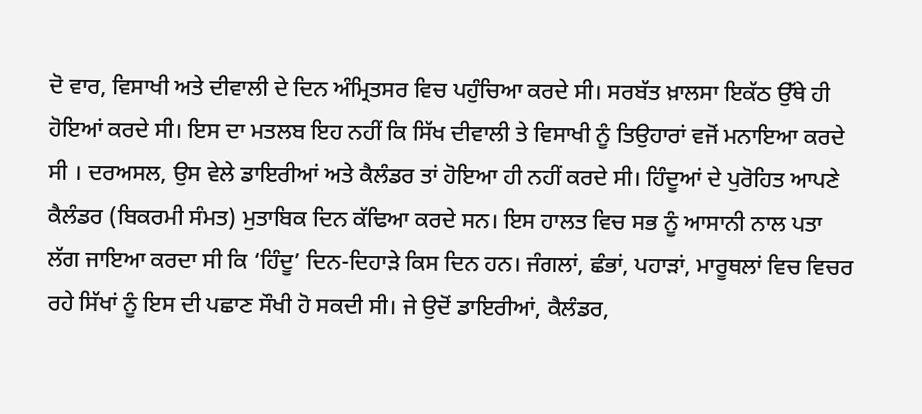ਦੋ ਵਾਰ, ਵਿਸਾਖੀ ਅਤੇ ਦੀਵਾਲੀ ਦੇ ਦਿਨ ਅੰਮ੍ਰਿਤਸਰ ਵਿਚ ਪਹੁੰਚਿਆ ਕਰਦੇ ਸੀ। ਸਰਬੱਤ ਖ਼ਾਲਸਾ ਇਕੱਠ ਉੱਥੇ ਹੀ ਹੋਇਆਂ ਕਰਦੇ ਸੀ। ਇਸ ਦਾ ਮਤਲਬ ਇਹ ਨਹੀਂ ਕਿ ਸਿੱਖ ਦੀਵਾਲੀ ਤੇ ਵਿਸਾਖੀ ਨੂੰ ਤਿਉਹਾਰਾਂ ਵਜੋਂ ਮਨਾਇਆ ਕਰਦੇ ਸੀ । ਦਰਅਸਲ, ਉਸ ਵੇਲੇ ਡਾਇਰੀਆਂ ਅਤੇ ਕੈਲੰਡਰ ਤਾਂ ਹੋਇਆ ਹੀ ਨਹੀਂ ਕਰਦੇ ਸੀ। ਹਿੰਦੂਆਂ ਦੇ ਪੁਰੋਹਿਤ ਆਪਣੇ ਕੈਲੰਡਰ (ਬਿਕਰਮੀ ਸੰਮਤ) ਮੁਤਾਬਿਕ ਦਿਨ ਕੱਢਿਆ ਕਰਦੇ ਸਨ। ਇਸ ਹਾਲਤ ਵਿਚ ਸਭ ਨੂੰ ਆਸਾਨੀ ਨਾਲ ਪਤਾ ਲੱਗ ਜਾਇਆ ਕਰਦਾ ਸੀ ਕਿ ‘ਹਿੰਦੂ’ ਦਿਨ-ਦਿਹਾੜੇ ਕਿਸ ਦਿਨ ਹਨ। ਜੰਗਲਾਂ, ਛੰਭਾਂ, ਪਹਾੜਾਂ, ਮਾਰੂਥਲਾਂ ਵਿਚ ਵਿਚਰ ਰਹੇ ਸਿੱਖਾਂ ਨੂੰ ਇਸ ਦੀ ਪਛਾਣ ਸੌਖੀ ਹੋ ਸਕਦੀ ਸੀ। ਜੇ ਉਦੋਂ ਡਾਇਰੀਆਂ, ਕੈਲੰਡਰ,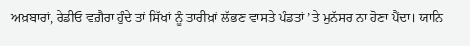ਅਖ਼ਬਾਰਾਂ, ਰੇਡੀਓ ਵਗ਼ੈਰਾ ਹੁੰਦੇ ਤਾਂ ਸਿੱਖਾਂ ਨੂੰ ਤਾਰੀਖ਼ਾਂ ਲੱਭਣ ਵਾਸਤੇ ਪੰਡਤਾਂ ’ਤੇ ਮੁਨੱਸਰ ਨਾ ਹੋਣਾ ਪੈਂਦਾ। ਯਾਨਿ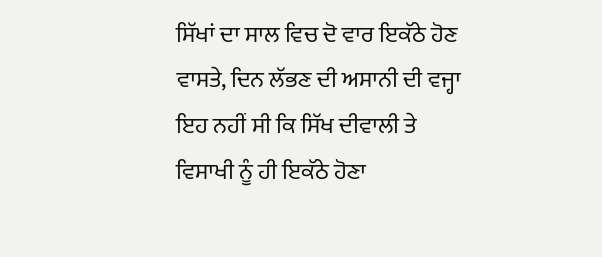ਸਿੱਖਾਂ ਦਾ ਸਾਲ ਵਿਚ ਦੋ ਵਾਰ ਇਕੱਠੇ ਹੋਣ ਵਾਸਤੇ, ਦਿਨ ਲੱਭਣ ਦੀ ਅਸਾਨੀ ਦੀ ਵਜ੍ਹਾ ਇਹ ਨਹੀਂ ਸੀ ਕਿ ਸਿੱਖ ਦੀਵਾਲੀ ਤੇ ਵਿਸਾਖੀ ਨੂੰ ਹੀ ਇਕੱਠੇ ਹੋਣਾ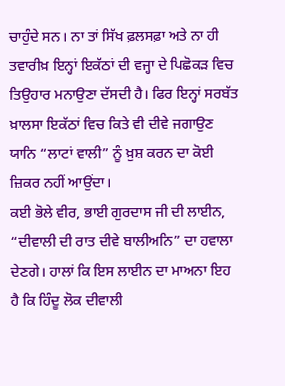ਚਾਹੁੰਦੇ ਸਨ। ਨਾ ਤਾਂ ਸਿੱਖ ਫ਼ਲਸਫ਼ਾ ਅਤੇ ਨਾ ਹੀ ਤਵਾਰੀਖ਼ ਇਨ੍ਹਾਂ ਇਕੱਠਾਂ ਦੀ ਵਜ੍ਹਾ ਦੇ ਪਿਛੋਕੜ ਵਿਚ ਤਿਉਹਾਰ ਮਨਾਉਣਾ ਦੱਸਦੀ ਹੈ। ਫਿਰ ਇਨ੍ਹਾਂ ਸਰਬੱਤ ਖ਼ਾਲਸਾ ਇਕੱਠਾਂ ਵਿਚ ਕਿਤੇ ਵੀ ਦੀਵੇ ਜਗਾਉਣ ਯਾਨਿ “ਲਾਟਾਂ ਵਾਲੀ” ਨੂੰ ਖ਼ੁਸ਼ ਕਰਨ ਦਾ ਕੋਈ ਜ਼ਿਕਰ ਨਹੀਂ ਆਉਂਦਾ।
ਕਈ ਭੋਲੇ ਵੀਰ, ਭਾਈ ਗੁਰਦਾਸ ਜੀ ਦੀ ਲਾਈਨ, “ਦੀਵਾਲੀ ਦੀ ਰਾਤ ਦੀਵੇ ਬਾਲੀਅਨਿ” ਦਾ ਹਵਾਲਾ ਦੇਣਗੇ। ਹਾਲਾਂ ਕਿ ਇਸ ਲਾਈਨ ਦਾ ਮਾਅਨਾ ਇਹ ਹੈ ਕਿ ਹਿੰਦੂ ਲੋਕ ਦੀਵਾਲੀ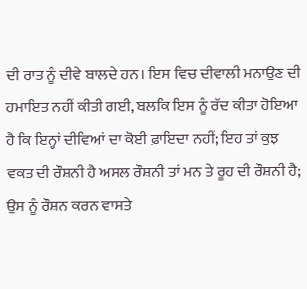ਦੀ ਰਾਤ ਨੂੰ ਦੀਵੇ ਬਾਲਦੇ ਹਨ। ਇਸ ਵਿਚ ਦੀਵਾਲੀ ਮਨਾਉਣ ਦੀ ਹਮਾਇਤ ਨਹੀਂ ਕੀਤੀ ਗਈ, ਬਲਕਿ ਇਸ ਨੂੰ ਰੱਦ ਕੀਤਾ ਹੋਇਆ ਹੈ ਕਿ ਇਨ੍ਹਾਂ ਦੀਵਿਆਂ ਦਾ ਕੋਈ ਫ਼ਾਇਦਾ ਨਹੀਂ; ਇਹ ਤਾਂ ਕੁਝ ਵਕਤ ਦੀ ਰੌਸ਼ਨੀ ਹੈ ਅਸਲ ਰੌਸ਼ਨੀ ਤਾਂ ਮਨ ਤੇ ਰੂਹ ਦੀ ਰੌਸ਼ਨੀ ਹੈ; ਉਸ ਨੂੰ ਰੌਸ਼ਨ ਕਰਨ ਵਾਸਤੇ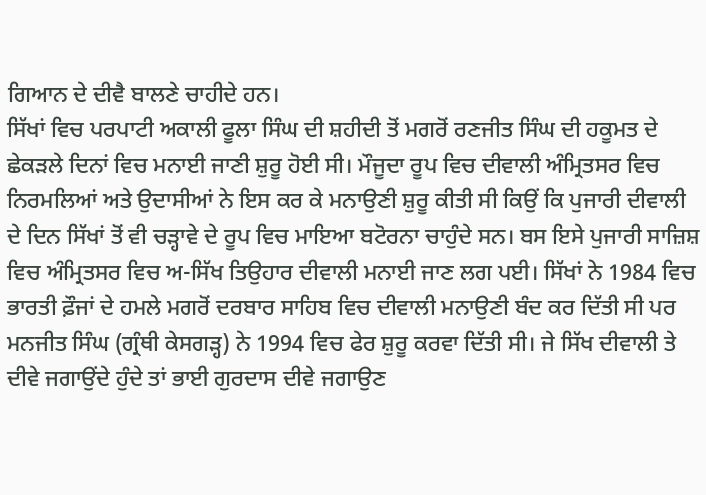ਗਿਆਨ ਦੇ ਦੀਵੈ ਬਾਲਣੇ ਚਾਹੀਦੇ ਹਨ।
ਸਿੱਖਾਂ ਵਿਚ ਪਰਪਾਟੀ ਅਕਾਲੀ ਫੂਲਾ ਸਿੰਘ ਦੀ ਸ਼ਹੀਦੀ ਤੋਂ ਮਗਰੋਂ ਰਣਜੀਤ ਸਿੰਘ ਦੀ ਹਕੂਮਤ ਦੇ ਛੇਕੜਲੇ ਦਿਨਾਂ ਵਿਚ ਮਨਾਈ ਜਾਣੀ ਸ਼ੁਰੂ ਹੋਈ ਸੀ। ਮੌਜੂਦਾ ਰੂਪ ਵਿਚ ਦੀਵਾਲੀ ਅੰਮ੍ਰਿਤਸਰ ਵਿਚ ਨਿਰਮਲਿਆਂ ਅਤੇ ਉਦਾਸੀਆਂ ਨੇ ਇਸ ਕਰ ਕੇ ਮਨਾਉਣੀ ਸ਼ੁਰੂ ਕੀਤੀ ਸੀ ਕਿਉਂ ਕਿ ਪੁਜਾਰੀ ਦੀਵਾਲੀ ਦੇ ਦਿਨ ਸਿੱਖਾਂ ਤੋਂ ਵੀ ਚੜ੍ਹਾਵੇ ਦੇ ਰੂਪ ਵਿਚ ਮਾਇਆ ਬਟੋਰਨਾ ਚਾਹੁੰਦੇ ਸਨ। ਬਸ ਇਸੇ ਪੁਜਾਰੀ ਸਾਜ਼ਿਸ਼ ਵਿਚ ਅੰਮ੍ਰਿਤਸਰ ਵਿਚ ਅ-ਸਿੱਖ ਤਿਉਹਾਰ ਦੀਵਾਲੀ ਮਨਾਈ ਜਾਣ ਲਗ ਪਈ। ਸਿੱਖਾਂ ਨੇ 1984 ਵਿਚ ਭਾਰਤੀ ਫ਼ੌਜਾਂ ਦੇ ਹਮਲੇ ਮਗਰੋਂ ਦਰਬਾਰ ਸਾਹਿਬ ਵਿਚ ਦੀਵਾਲੀ ਮਨਾਉਣੀ ਬੰਦ ਕਰ ਦਿੱਤੀ ਸੀ ਪਰ ਮਨਜੀਤ ਸਿੰਘ (ਗ੍ਰੰਥੀ ਕੇਸਗੜ੍ਹ) ਨੇ 1994 ਵਿਚ ਫੇਰ ਸ਼ੁਰੂ ਕਰਵਾ ਦਿੱਤੀ ਸੀ। ਜੇ ਸਿੱਖ ਦੀਵਾਲੀ ਤੇ ਦੀਵੇ ਜਗਾਉਂਦੇ ਹੁੰਦੇ ਤਾਂ ਭਾਈ ਗੁਰਦਾਸ ਦੀਵੇ ਜਗਾਉਣ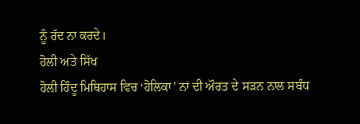ਨੂੰ ਰੱਦ ਨਾ ਕਰਦੇ।
ਹੋਲੀ ਅਤੇ ਸਿੱਖ
ਹੋਲੀ ਹਿੰਦੂ ਮਿਥਿਹਾਸ ਵਿਚ ‘ਹੋਲਿਕਾ’ ਨਾਂ ਦੀ ਔਰਤ ਦੇ ਸੜਨ ਨਾਲ ਸਬੰਧ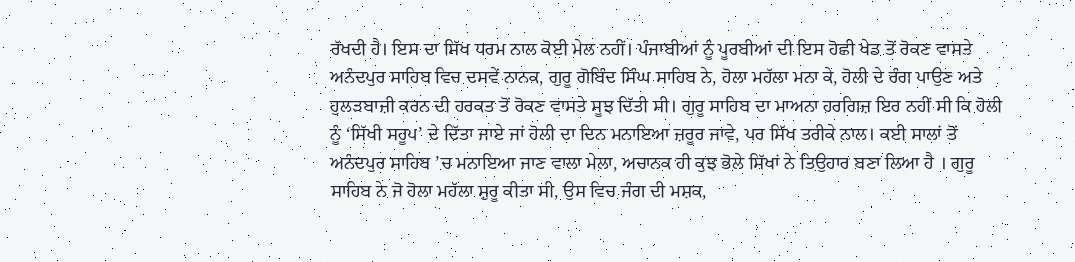ਰੱਖਦੀ ਹੈ। ਇਸ ਦਾ ਸਿੱਖ ਧਰਮ ਨਾਲ ਕੋਈ ਮੇਲ ਨਹੀਂ। ਪੰਜਾਬੀਆਂ ਨੂੰ ਪੂਰਬੀਆਂ ਦੀ ਇਸ ਹੋਛੀ ਖੇਡ ਤੋਂ ਰੋਕਣ ਵਾਸਤੇ ਅਨੰਦਪੁਰ ਸਾਹਿਬ ਵਿਚ ਦਸਵੇਂ ਨਾਨਕ, ਗੁਰੂ ਗੋਬਿੰਦ ਸਿੰਘ ਸਾਹਿਬ ਨੇ, ਹੋਲਾ ਮਹੱਲਾ ਮਨਾ ਕੇ, ਹੋਲੀ ਦੇ ਰੰਗ ਪਾਉਣ ਅਤੇ ਹੁਲੜਬਾਜ਼ੀ ਕਰਨ ਦੀ ਹਰਕਤ ਤੋਂ ਰੋਕਣ ਵਾਸਤੇ ਸੂਝ ਦਿੱਤੀ ਸੀ। ਗੁਰੂ ਸਾਹਿਬ ਦਾ ਮਾਅਨਾ ਹਰਗਿਜ਼ ਇਹ ਨਹੀਂ ਸੀ ਕਿ ਹੋਲੀ ਨੂੰ ‘ਸਿੱਖੀ ਸਰੂਪ’ ਦੇ ਦਿੱਤਾ ਜਾਏ ਜਾਂ ਹੋਲੀ ਦਾ ਦਿਨ ਮਨਾਇਆ ਜ਼ਰੂਰ ਜਾਵੇ, ਪਰ ਸਿੱਖ ਤਰੀਕੇ ਨਾਲ। ਕਈ ਸਾਲਾਂ ਤੋਂ ਅਨੰਦਪੁਰ ਸਾਹਿਬ ’ਚ ਮਨਾਇਆ ਜਾਣ ਵਾਲਾ ਮੇਲਾ, ਅਚਾਨਕ ਹੀ ਕੁਝ ਭੋਲੇ ਸਿੱਖਾਂ ਨੇ ਤਿਉਹਾਰ ਬਣਾ ਲਿਆ ਹੈ । ਗੁਰੂ ਸਾਹਿਬ ਨੇ ਜੋ ਹੋਲਾ ਮਹੱਲਾ ਸ਼ੁਰੂ ਕੀਤਾ ਸੀ, ਉਸ ਵਿਚ ਜੰਗ ਦੀ ਮਸ਼ਕ,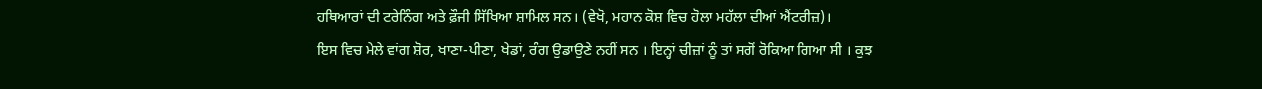ਹਥਿਆਰਾਂ ਦੀ ਟਰੇਨਿੰਗ ਅਤੇ ਫ਼ੌਜੀ ਸਿੱਖਿਆ ਸ਼ਾਮਿਲ ਸਨ। (ਵੇਖੋ, ਮਹਾਨ ਕੋਸ਼ ਵਿਚ ਹੋਲਾ ਮਹੱਲਾ ਦੀਆਂ ਐਂਟਰੀਜ਼)।
ਇਸ ਵਿਚ ਮੇਲੇ ਵਾਂਗ ਸ਼ੋਰ, ਖਾਣਾ-ਪੀਣਾ, ਖੇਡਾਂ, ਰੰਗ ਉਡਾਉਣੇ ਨਹੀਂ ਸਨ । ਇਨ੍ਹਾਂ ਚੀਜ਼ਾਂ ਨੂੰ ਤਾਂ ਸਗੋਂ ਰੋਕਿਆ ਗਿਆ ਸੀ । ਕੁਝ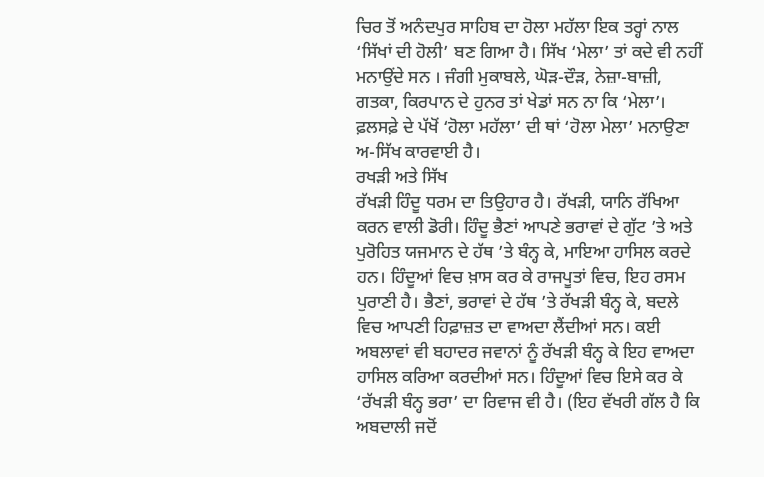ਚਿਰ ਤੋਂ ਅਨੰਦਪੁਰ ਸਾਹਿਬ ਦਾ ਹੋਲਾ ਮਹੱਲਾ ਇਕ ਤਰ੍ਹਾਂ ਨਾਲ ‘ਸਿੱਖਾਂ ਦੀ ਹੋਲੀ’ ਬਣ ਗਿਆ ਹੈ। ਸਿੱਖ ‘ਮੇਲਾ’ ਤਾਂ ਕਦੇ ਵੀ ਨਹੀਂ ਮਨਾਉਂਦੇ ਸਨ । ਜੰਗੀ ਮੁਕਾਬਲੇ, ਘੋੜ-ਦੌੜ, ਨੇਜ਼ਾ-ਬਾਜ਼ੀ, ਗਤਕਾ, ਕਿਰਪਾਨ ਦੇ ਹੁਨਰ ਤਾਂ ਖੇਡਾਂ ਸਨ ਨਾ ਕਿ ‘ਮੇਲਾ’।
ਫ਼ਲਸਫ਼ੇ ਦੇ ਪੱਖੋਂ ‘ਹੋਲਾ ਮਹੱਲਾ’ ਦੀ ਥਾਂ ‘ਹੋਲਾ ਮੇਲਾ’ ਮਨਾਉਣਾ ਅ-ਸਿੱਖ ਕਾਰਵਾਈ ਹੈ।
ਰਖੜੀ ਅਤੇ ਸਿੱਖ
ਰੱਖੜੀ ਹਿੰਦੂ ਧਰਮ ਦਾ ਤਿਉਹਾਰ ਹੈ। ਰੱਖੜੀ, ਯਾਨਿ ਰੱਖਿਆ ਕਰਨ ਵਾਲੀ ਡੋਰੀ। ਹਿੰਦੂ ਭੈਣਾਂ ਆਪਣੇ ਭਰਾਵਾਂ ਦੇ ਗੁੱਟ ’ਤੇ ਅਤੇ ਪੁਰੋਹਿਤ ਯਜਮਾਨ ਦੇ ਹੱਥ ’ਤੇ ਬੰਨ੍ਹ ਕੇ, ਮਾਇਆ ਹਾਸਿਲ ਕਰਦੇ ਹਨ। ਹਿੰਦੂਆਂ ਵਿਚ ਖ਼ਾਸ ਕਰ ਕੇ ਰਾਜਪੂਤਾਂ ਵਿਚ, ਇਹ ਰਸਮ ਪੁਰਾਣੀ ਹੈ। ਭੈਣਾਂ, ਭਰਾਵਾਂ ਦੇ ਹੱਥ ’ਤੇ ਰੱਖੜੀ ਬੰਨ੍ਹ ਕੇ, ਬਦਲੇ ਵਿਚ ਆਪਣੀ ਹਿਫ਼ਾਜ਼ਤ ਦਾ ਵਾਅਦਾ ਲੈਂਦੀਆਂ ਸਨ। ਕਈ ਅਬਲਾਵਾਂ ਵੀ ਬਹਾਦਰ ਜਵਾਨਾਂ ਨੂੰ ਰੱਖੜੀ ਬੰਨ੍ਹ ਕੇ ਇਹ ਵਾਅਦਾ ਹਾਸਿਲ ਕਰਿਆ ਕਰਦੀਆਂ ਸਨ। ਹਿੰਦੂਆਂ ਵਿਚ ਇਸੇ ਕਰ ਕੇ ‘ਰੱਖੜੀ ਬੰਨ੍ਹ ਭਰਾ’ ਦਾ ਰਿਵਾਜ ਵੀ ਹੈ। (ਇਹ ਵੱਖਰੀ ਗੱਲ ਹੈ ਕਿ ਅਬਦਾਲੀ ਜਦੋਂ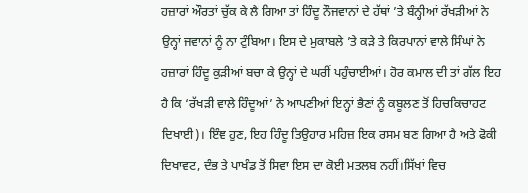ਹਜ਼ਾਰਾਂ ਔਰਤਾਂ ਚੁੱਕ ਕੇ ਲੈ ਗਿਆ ਤਾਂ ਹਿੰਦੂ ਨੌਜਵਾਨਾਂ ਦੇ ਹੱਥਾਂ ’ਤੇ ਬੰਨ੍ਹੀਆਂ ਰੱਖੜੀਆਂ ਨੇ ਉਨ੍ਹਾਂ ਜਵਾਨਾਂ ਨੂੰ ਨਾ ਟੁੰਬਿਆ। ਇਸ ਦੇ ਮੁਕਾਬਲੇ ’ਤੇ ਕੜੇ ਤੇ ਕਿਰਪਾਨਾਂ ਵਾਲੇ ਸਿੰਘਾਂ ਨੇ ਹਜ਼ਾਰਾਂ ਹਿੰਦੂ ਕੁੜੀਆਂ ਬਚਾ ਕੇ ਉਨ੍ਹਾਂ ਦੇ ਘਰੀਂ ਪਹੁੰਚਾਈਆਂ। ਹੋਰ ਕਮਾਲ ਦੀ ਤਾਂ ਗੱਲ ਇਹ ਹੈ ਕਿ ‘ਰੱਖੜੀ ਵਾਲੇ ਹਿੰਦੂਆਂ’ ਨੇ ਆਪਣੀਆਂ ਇਨ੍ਹਾਂ ਭੈਣਾਂ ਨੂੰ ਕਬੂਲਣ ਤੋਂ ਹਿਚਕਿਚਾਹਟ ਦਿਖਾਈ)। ਇੰਞ ਹੁਣ, ਇਹ ਹਿੰਦੂ ਤਿਉਹਾਰ ਮਹਿਜ਼ ਇਕ ਰਸਮ ਬਣ ਗਿਆ ਹੈ ਅਤੇ ਫੋਕੀ ਦਿਖਾਵਟ, ਦੰਭ ਤੇ ਪਾਖੰਡ ਤੋਂ ਸਿਵਾ ਇਸ ਦਾ ਕੋਈ ਮਤਲਬ ਨਹੀਂ।ਸਿੱਖਾਂ ਵਿਚ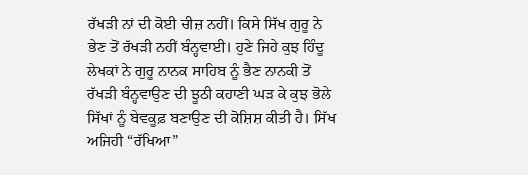ਰੱਖੜੀ ਨਾਂ ਦੀ ਕੋਈ ਚੀਜ਼ ਨਹੀਂ। ਕਿਸੇ ਸਿੱਖ ਗੁਰੂ ਨੇ ਭੇਣ ਤੋਂ ਰੱਖੜੀ ਨਹੀਂ ਬੰਨ੍ਹਵਾਈ। ਹੁਣੇ ਜਿਹੇ ਕੁਝ ਹਿੰਦੂ ਲੇਖਕਾਂ ਨੇ ਗੁਰੂ ਨਾਨਕ ਸਾਹਿਬ ਨੂੰ ਭੈਣ ਨਾਨਕੀ ਤੋਂ ਰੱਖੜੀ ਬੰਨ੍ਹਵਾਉਣ ਦੀ ਝੂਠੀ ਕਹਾਣੀ ਘੜ ਕੇ ਕੁਝ ਭੋਲੇ ਸਿੱਖਾਂ ਨੂੰ ਬੇਵਕੂਫ਼ ਬਣਾਉਣ ਦੀ ਕੋਸ਼ਿਸ਼ ਕੀਤੀ ਹੈ। ਸਿੱਖ ਅਜਿਹੀ “ਰੱਖਿਆ”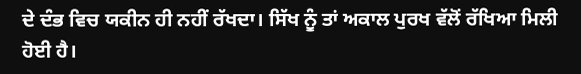ਦੇ ਦੰਭ ਵਿਚ ਯਕੀਨ ਹੀ ਨਹੀਂ ਰੱਖਦਾ। ਸਿੱਖ ਨੂੰ ਤਾਂ ਅਕਾਲ ਪੁਰਖ ਵੱਲੋਂ ਰੱਖਿਆ ਮਿਲੀ ਹੋਈ ਹੈ।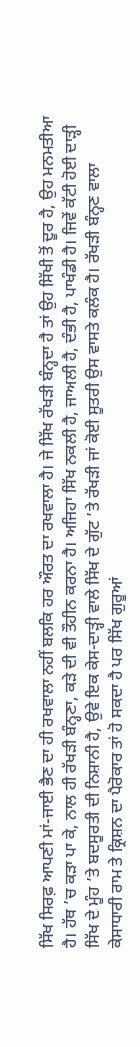ਸਿੱਖ ਸਿਰਫ਼ ਆਪਣੀ ਮਾਂ-ਜਾਈ ਭੈਣ ਦਾ ਹੀ ਰਖਵਾਲਾ ਨਹੀਂ ਬਲਕਿ ਹਰ ਔਰਤ ਦਾ ਰਖਵਾਲਾ ਹੈ। ਜੇ ਸਿੱਖ ਰੱਖੜੀ ਬੰਨ੍ਹਦਾ ਹੈ ਤਾਂ ਉਹ ਸਿੱਖੀ ਤੋਂ ਦੂਰ ਹੈ, ਉਹ ਮਨਮਤੀਆ ਹੈ। ਹੱਥ ’ਚ ਕੜਾ ਪਾ ਕੇ, ਨਾਲ ਹੀ ਰੱਖੜੀ ਬੰਨ੍ਹਣਾ, ਕੜੇ ਦੀ ਵੀ ਤੌਹੀਨ ਕਰਨਾ ਹੈ। ਅਜਿਹਾ ਸਿੱਖ ਨਕਲੀ ਹੈ, ਜਾਅਲੀ ਹੈ, ਦੰਭੀ ਹੈ, ਪਾਖੰਡੀ ਹੈ। ਜਿਵੇਂ ਕੱਟੀ ਹੋਈ ਦਾੜ੍ਹੀ ਸਿੱਖ ਦੇ ਮੂੰਹ ’ਤੇ ਬਦਸੂਰਤੀ ਦੀ ਨਿਸ਼ਾਨੀ ਹੈ, ਉਵੇ ਇਕ ਕੇਸ-ਦਾੜ੍ਹੀ ਵਾਲੇ ਸਿੱਖ ਦੇ ਗੁੱਟ ’ਤੇ ਰੱਖੜੀ ਜਾਂ ਕੋਈ ਸੂਤਰੀ ਉਸ ਵਾਸਤੇ ਕਲੰਕ ਹੈ। ਰੱਖੜੀ ਬੰਨ੍ਹਣ ਵਾਲਾ ਕੇਸਾਧਾਰੀ ਰਾਮ ਤੇ ਕ੍ਰਿਸ਼ਨ ਦਾ ਪੈਰੋਕਾਰ ਤਾਂ ਹੋ ਸਕਦਾ ਹੈ ਪਰ ਸਿੱਖ ਗੁਰੂਆਂ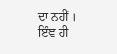ਦਾ ਨਹੀਂ । ਇੰਞ ਹੀ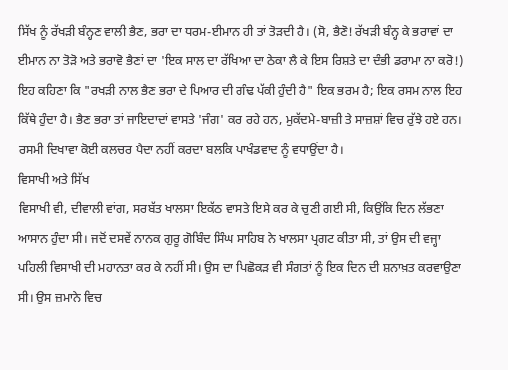ਸਿੱਖ ਨੂੰ ਰੱਖੜੀ ਬੰਨ੍ਹਣ ਵਾਲੀ ਭੈਣ, ਭਰਾ ਦਾ ਧਰਮ-ਈਮਾਨ ਹੀ ਤਾਂ ਤੋੜਦੀ ਹੈ। (ਸੋ, ਭੈਣੋ! ਰੱਖੜੀ ਬੰਨ੍ਹ ਕੇ ਭਰਾਵਾਂ ਦਾ ਈਮਾਨ ਨਾ ਤੋੜੋ ਅਤੇ ਭਰਾਵੋ ਭੈਣਾਂ ਦਾ 'ਇਕ ਸਾਲ ਦਾ ਰੱਖਿਆ ਦਾ ਠੇਕਾ ਲੈ ਕੇ ਇਸ ਰਿਸ਼ਤੇ ਦਾ ਦੰਭੀ ਡਰਾਮਾ ਨਾ ਕਰੋ!)
ਇਹ ਕਹਿਣਾ ਕਿ "ਰਖੜੀ ਨਾਲ ਭੈਣ ਭਰਾ ਦੇ ਪਿਆਰ ਦੀ ਗੰਢ ਪੱਕੀ ਹੁੰਦੀ ਹੈ" ਇਕ ਭਰਮ ਹੈ; ਇਕ ਰਸਮ ਨਾਲ ਇਹ ਕਿੱਥੇ ਹੁੰਦਾ ਹੈ। ਭੈਣ ਭਰਾ ਤਾਂ ਜਾਇਦਾਦਾਂ ਵਾਸਤੇ 'ਜੰਗ' ਕਰ ਰਹੇ ਹਨ, ਮੁਕੱਦਮੇ-ਬਾਜ਼ੀ ਤੇ ਸਾਜ਼ਸ਼ਾਂ ਵਿਚ ਰੁੱਝੇ ਹਏ ਹਨ। ਰਸਮੀ ਦਿਖਾਵਾ ਕੋਈ ਕਲਚਰ ਪੈਦਾ ਨਹੀਂ ਕਰਦਾ ਬਲਕਿ ਪਾਖੰਡਵਾਦ ਨੂੰ ਵਧਾਉਂਦਾ ਹੈ।
ਵਿਸਾਖੀ ਅਤੇ ਸਿੱਖ
ਵਿਸਾਖੀ ਵੀ, ਦੀਵਾਲੀ ਵਾਂਗ, ਸਰਬੱਤ ਖਾਲਸਾ ਇਕੱਠ ਵਾਸਤੇ ਇਸੇ ਕਰ ਕੇ ਚੁਣੀ ਗਈ ਸੀ, ਕਿਉਂਕਿ ਦਿਨ ਲੱਭਣਾ ਆਸਾਨ ਹੁੰਦਾ ਸੀ। ਜਦੋਂ ਦਸਵੇਂ ਨਾਨਕ ਗੁਰੂ ਗੋਬਿੰਦ ਸਿੰਘ ਸਾਹਿਬ ਨੇ ਖਾਲਸਾ ਪ੍ਰਗਟ ਕੀਤਾ ਸੀ, ਤਾਂ ਉਸ ਦੀ ਵਜ੍ਹਾ ਪਹਿਲੀ ਵਿਸਾਖੀ ਦੀ ਮਹਾਨਤਾ ਕਰ ਕੇ ਨਹੀਂ ਸੀ। ਉਸ ਦਾ ਪਿਛੋਕੜ ਵੀ ਸੰਗਤਾਂ ਨੂੰ ਇਕ ਦਿਨ ਦੀ ਸ਼ਨਾਖ਼ਤ ਕਰਵਾਉਣਾ ਸੀ। ਉਸ ਜ਼ਮਾਨੇ ਵਿਚ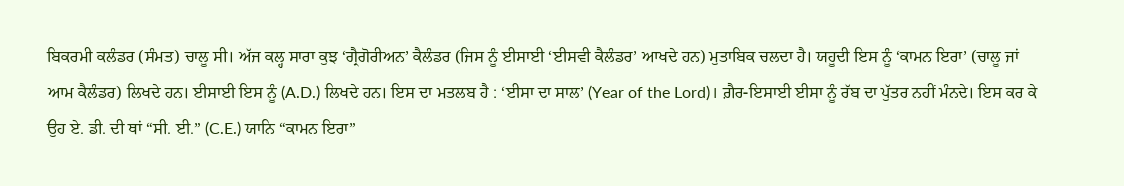ਬਿਕਰਮੀ ਕਲੰਡਰ (ਸੰਮਤ) ਚਾਲੂ ਸੀ। ਅੱਜ ਕਲ੍ਹ ਸਾਰਾ ਕੁਝ ‘ਗ੍ਰੈਗੋਰੀਅਨ’ ਕੈਲੰਡਰ (ਜਿਸ ਨੂੰ ਈਸਾਈ ‘ਈਸਵੀ ਕੈਲੰਡਰ’ ਆਖਦੇ ਹਨ) ਮੁਤਾਬਿਕ ਚਲਦਾ ਹੈ। ਯਹੂਦੀ ਇਸ ਨੂੰ ‘ਕਾਮਨ ਇਰਾ’ (ਚਾਲੂ ਜਾਂ ਆਮ ਕੈਲੰਡਰ) ਲਿਖਦੇ ਹਨ। ਈਸਾਈ ਇਸ ਨੂੰ (A.D.) ਲਿਖਦੇ ਹਨ। ਇਸ ਦਾ ਮਤਲਬ ਹੈ : ‘ਈਸਾ ਦਾ ਸਾਲ’ (Year of the Lord)। ਗ਼ੈਰ-ਇਸਾਈ ਈਸਾ ਨੂੰ ਰੱਬ ਦਾ ਪੁੱਤਰ ਨਹੀਂ ਮੰਨਦੇ। ਇਸ ਕਰ ਕੇ ਉਹ ਏ. ਡੀ. ਦੀ ਥਾਂ “ਸੀ. ਈ.” (C.E.) ਯਾਨਿ “ਕਾਮਨ ਇਰਾ”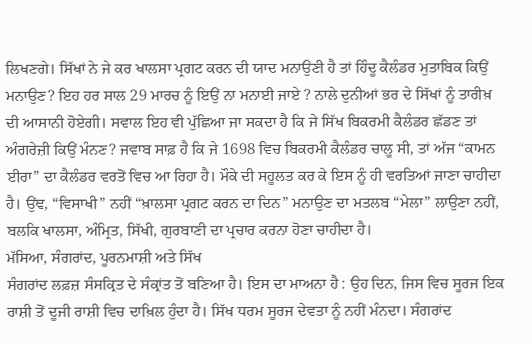ਲਿਖਣਗੇ। ਸਿੱਖਾਂ ਨੇ ਜੇ ਕਰ ਖਾਲਸਾ ਪ੍ਰਗਟ ਕਰਨ ਦੀ ਯਾਦ ਮਨਾਉਣੀ ਹੈ ਤਾਂ ਹਿੰਦੂ ਕੈਲੰਡਰ ਮੁਤਾਬਿਕ ਕਿਉਂ ਮਨਾਉਣ? ਇਹ ਹਰ ਸਾਲ 29 ਮਾਰਚ ਨੂੰ ਇਉਂ ਨਾ ਮਨਾਈ ਜਾਏ ? ਨਾਲੇ ਦੁਨੀਆਂ ਭਰ ਦੇ ਸਿੱਖਾਂ ਨੂੰ ਤਾਰੀਖ਼ ਦੀ ਆਸਾਨੀ ਹੋਏਗੀ। ਸਵਾਲ ਇਹ ਵੀ ਪੁੱਛਿਆ ਜਾ ਸਕਦਾ ਹੈ ਕਿ ਜੇ ਸਿੱਖ ਬਿਕਰਮੀ ਕੈਲੰਡਰ ਛੱਡਣ ਤਾਂ ਅੰਗਰੇਜ਼ੀ ਕਿਉਂ ਮੰਨਣ? ਜਵਾਬ ਸਾਫ਼ ਹੈ ਕਿ ਜੇ 1698 ਵਿਚ ਬਿਕਰਮੀ ਕੈਲੰਡਰ ਚਾਲੂ ਸੀ, ਤਾਂ ਅੱਜ “ਕਾਮਨ ਈਰਾ” ਦਾ ਕੈਲੰਡਰ ਵਰਤੋਂ ਵਿਚ ਆ ਰਿਹਾ ਹੈ। ਮੌਕੇ ਦੀ ਸਹੂਲਤ ਕਰ ਕੇ ਇਸ ਨੂੰ ਹੀ ਵਰਤਿਆਂ ਜਾਣਾ ਚਾਹੀਦਾ ਹੈ। ਉਂਞ, “ਵਿਸਾਖੀ” ਨਹੀਂ “ਖ਼ਾਲਸਾ ਪ੍ਰਗਟ ਕਰਨ ਦਾ ਦਿਨ” ਮਨਾਉਣ ਦਾ ਮਤਲਬ “ਮੇਲਾ” ਲਾਉਣਾ ਨਹੀਂ, ਬਲਕਿ ਖਾਲਸਾ, ਅੰਮ੍ਰਿਤ, ਸਿੱਖੀ, ਗੁਰਬਾਣੀ ਦਾ ਪ੍ਰਚਾਰ ਕਰਨਾ ਹੋਣਾ ਚਾਹੀਦਾ ਹੈ।
ਮੱਸਿਆ, ਸੰਗਰਾਂਦ, ਪੂਰਨਮਾਸ਼ੀ ਅਤੇ ਸਿੱਖ
ਸੰਗਰਾਂਦ ਲਫ਼ਜ਼ ਸੰਸਕ੍ਰਿਤ ਦੇ ਸੰਕ੍ਰਾਂਤ ਤੋਂ ਬਣਿਆ ਹੈ। ਇਸ ਦਾ ਮਾਅਨਾ ਹੈ : ਉਹ ਦਿਨ, ਜਿਸ ਵਿਚ ਸੂਰਜ ਇਕ ਰਾਸ਼ੀ ਤੋਂ ਦੂਜੀ ਰਾਸ਼ੀ ਵਿਚ ਦਾਖ਼ਿਲ ਹੁੰਦਾ ਹੈ। ਸਿੱਖ ਧਰਮ ਸੂਰਜ ਦੇਵਤਾ ਨੂੰ ਨਹੀਂ ਮੰਨਦਾ। ਸੰਗਰਾਂਦ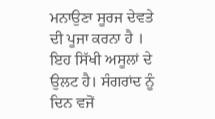ਮਨਾਉਣਾ ਸੂਰਜ ਦੇਵਤੇ ਦੀ ਪੂਜਾ ਕਰਨਾ ਹੈ । ਇਹ ਸਿੱਖੀ ਅਸੂਲਾਂ ਦੇ ਉਲਟ ਹੈ। ਸੰਗਰਾਂਦ ਨੂੰ ਦਿਨ ਵਜੋਂ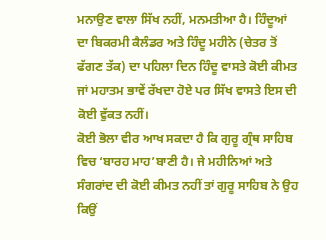ਮਨਾਉਣ ਵਾਲਾ ਸਿੱਖ ਨਹੀਂ, ਮਨਮਤੀਆ ਹੈ। ਹਿੰਦੂਆਂ ਦਾ ਬਿਕਰਮੀ ਕੈਲੰਡਰ ਅਤੇ ਹਿੰਦੂ ਮਹੀਨੇ (ਚੇਤਰ ਤੋਂ ਫੱਗਣ ਤੱਕ) ਦਾ ਪਹਿਲਾ ਦਿਨ ਹਿੰਦੂ ਵਾਸਤੇ ਕੋਈ ਕੀਮਤ ਜਾਂ ਮਹਾਤਮ ਭਾਵੇਂ ਰੱਖਦਾ ਹੋਏ ਪਰ ਸਿੱਖ ਵਾਸਤੇ ਇਸ ਦੀ ਕੋਈ ਵੁੱਕਤ ਨਹੀਂ।
ਕੋਈ ਭੋਲਾ ਵੀਰ ਆਖ ਸਕਦਾ ਹੈ ਕਿ ਗੁਰੂ ਗ੍ਰੰਥ ਸਾਹਿਬ ਵਿਚ ‘ਬਾਰਹ ਮਾਹ’ਬਾਣੀ ਹੈ। ਜੇ ਮਹੀਨਿਆਂ ਅਤੇ ਸੰਗਰਾਂਦ ਦੀ ਕੋਈ ਕੀਮਤ ਨਹੀਂ ਤਾਂ ਗੁਰੂ ਸਾਹਿਬ ਨੇ ਉਹ ਕਿਉਂ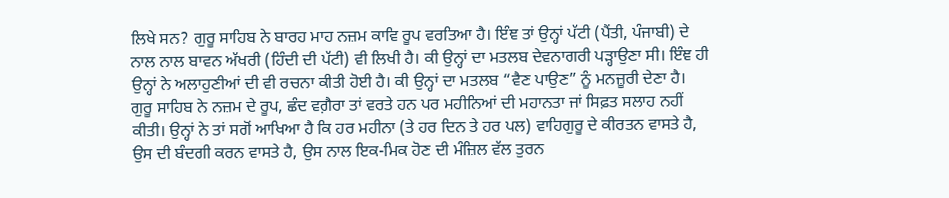ਲਿਖੇ ਸਨ? ਗੁਰੂ ਸਾਹਿਬ ਨੇ ਬਾਰਹ ਮਾਹ ਨਜ਼ਮ ਕਾਵਿ ਰੂਪ ਵਰਤਿਆ ਹੈ। ਇੰਞ ਤਾਂ ਉਨ੍ਹਾਂ ਪੱਟੀ (ਪੈਂਤੀ, ਪੰਜਾਬੀ) ਦੇ ਨਾਲ ਨਾਲ ਬਾਵਨ ਅੱਖਰੀ (ਹਿੰਦੀ ਦੀ ਪੱਟੀ) ਵੀ ਲਿਖੀ ਹੈ। ਕੀ ਉਨ੍ਹਾਂ ਦਾ ਮਤਲਬ ਦੇਵਨਾਗਰੀ ਪੜ੍ਹਾਉਣਾ ਸੀ। ਇੰਞ ਹੀ ਉਨ੍ਹਾਂ ਨੇ ਅਲਾਹੁਣੀਆਂ ਦੀ ਵੀ ਰਚਨਾ ਕੀਤੀ ਹੋਈ ਹੈ। ਕੀ ਉਨ੍ਹਾਂ ਦਾ ਮਤਲਬ “ਵੈਣ ਪਾਉਣ” ਨੂੰ ਮਨਜ਼ੂਰੀ ਦੇਣਾ ਹੈ। ਗੁਰੂ ਸਾਹਿਬ ਨੇ ਨਜ਼ਮ ਦੇ ਰੂਪ, ਛੰਦ ਵਗ਼ੈਰਾ ਤਾਂ ਵਰਤੇ ਹਨ ਪਰ ਮਹੀਨਿਆਂ ਦੀ ਮਹਾਨਤਾ ਜਾਂ ਸਿਫ਼ਤ ਸਲਾਹ ਨਹੀਂ ਕੀਤੀ। ਉਨ੍ਹਾਂ ਨੇ ਤਾਂ ਸਗੋਂ ਆਖਿਆ ਹੈ ਕਿ ਹਰ ਮਹੀਨਾ (ਤੇ ਹਰ ਦਿਨ ਤੇ ਹਰ ਪਲ) ਵਾਹਿਗੁਰੂ ਦੇ ਕੀਰਤਨ ਵਾਸਤੇ ਹੈ, ਉਸ ਦੀ ਬੰਦਗੀ ਕਰਨ ਵਾਸਤੇ ਹੈ, ਉਸ ਨਾਲ ਇਕ-ਮਿਕ ਹੋਣ ਦੀ ਮੰਜ਼ਿਲ ਵੱਲ ਤੁਰਨ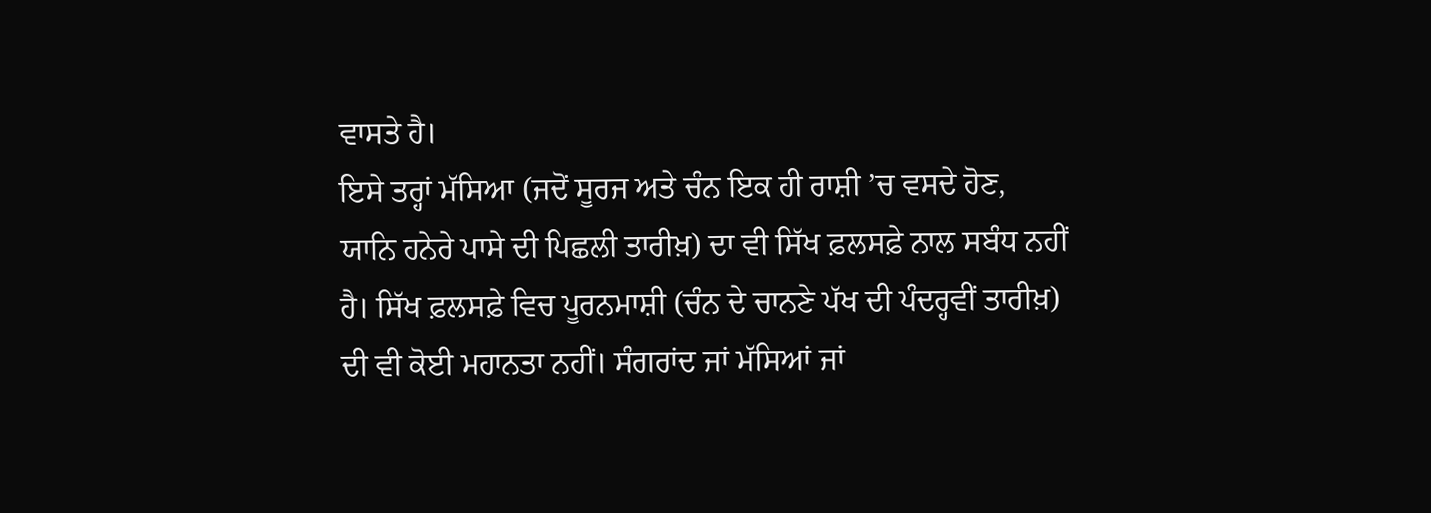ਵਾਸਤੇ ਹੈ।
ਇਸੇ ਤਰ੍ਹਾਂ ਮੱਸਿਆ (ਜਦੋਂ ਸੂਰਜ ਅਤੇ ਚੰਨ ਇਕ ਹੀ ਰਾਸ਼ੀ ’ਚ ਵਸਦੇ ਹੋਣ, ਯਾਨਿ ਹਨੇਰੇ ਪਾਸੇ ਦੀ ਪਿਛਲੀ ਤਾਰੀਖ਼) ਦਾ ਵੀ ਸਿੱਖ ਫ਼ਲਸਫ਼ੇ ਨਾਲ ਸਬੰਧ ਨਹੀਂ ਹੈ। ਸਿੱਖ ਫ਼ਲਸਫ਼ੇ ਵਿਚ ਪੂਰਨਮਾਸ਼ੀ (ਚੰਨ ਦੇ ਚਾਨਣੇ ਪੱਖ ਦੀ ਪੰਦਰ੍ਹਵੀਂ ਤਾਰੀਖ਼) ਦੀ ਵੀ ਕੋਈ ਮਹਾਨਤਾ ਨਹੀਂ। ਸੰਗਰਾਂਦ ਜਾਂ ਮੱਸਿਆਂ ਜਾਂ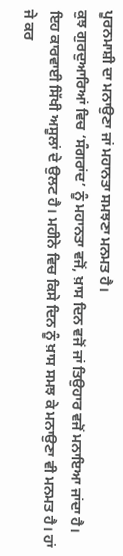ਪੂਰਨਮਾਸ਼ੀ ਦਾ ਮਨਾਉਣਾ ਜਾਂ ਮਹਾਨਤਾ ਸਮਝਣਾ ਮਨਮਤ ਹੈ।
ਕੁਝ ਗੁਰਦੁਆਰਿਆਂ ਵਿਚ ‘ਸੰਗਰਾਂਦ’ ਨੂੰ ਮਹਾਨਤਾ ਵਜੋਂ, ਖ਼ਾਸ ਦਿਨ ਵਜੋਂ ਜਾਂ ਤਿਉਹਾਰ ਵਜੋਂ ਮਨਾਇਆ ਜਾਂਦਾ ਹੈ। ਇਹ ਕਾਰਵਾਈ ਸਿੱਖੀ ਅਸੂਲਾਂ ਦੇ ਉਲਟ ਹੈ। ਮਹੀਨੇ ਵਿਚ ਕਿਸੇ ਦਿਨ ਨੂੰ ਖ਼ਾਸ ਸਮਝ ਕੇ ਮਨਾਉਣਾ ਵੀ ਮਨਮਤ ਹੈ। ਹਾਂ ਜੇ ਕਰ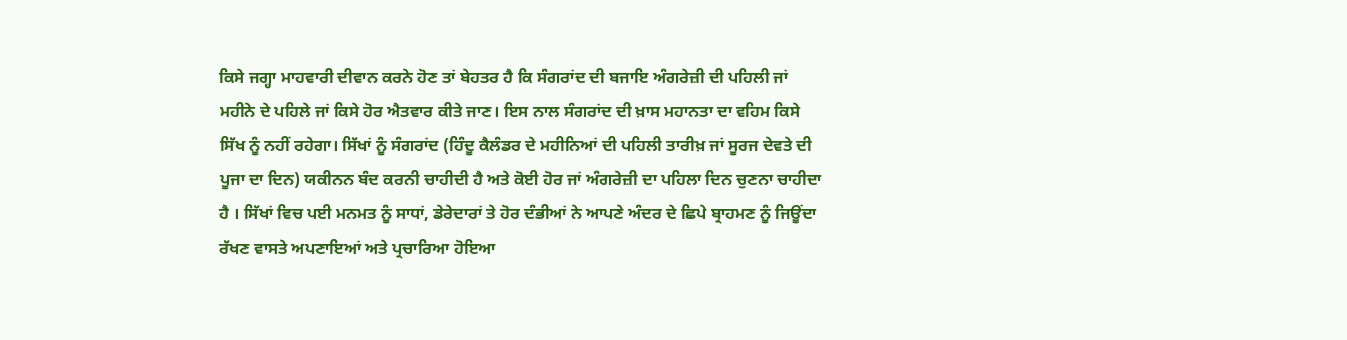ਕਿਸੇ ਜਗ੍ਹਾ ਮਾਹਵਾਰੀ ਦੀਵਾਨ ਕਰਨੇ ਹੋਣ ਤਾਂ ਬੇਹਤਰ ਹੈ ਕਿ ਸੰਗਰਾਂਦ ਦੀ ਬਜਾਇ ਅੰਗਰੇਜ਼ੀ ਦੀ ਪਹਿਲੀ ਜਾਂ ਮਹੀਨੇ ਦੇ ਪਹਿਲੇ ਜਾਂ ਕਿਸੇ ਹੋਰ ਐਤਵਾਰ ਕੀਤੇ ਜਾਣ। ਇਸ ਨਾਲ ਸੰਗਰਾਂਦ ਦੀ ਖ਼ਾਸ ਮਹਾਨਤਾ ਦਾ ਵਹਿਮ ਕਿਸੇ ਸਿੱਖ ਨੂੰ ਨਹੀਂ ਰਹੇਗਾ। ਸਿੱਖਾਂ ਨੂੰ ਸੰਗਰਾਂਦ (ਹਿੰਦੂ ਕੈਲੰਡਰ ਦੇ ਮਹੀਨਿਆਂ ਦੀ ਪਹਿਲੀ ਤਾਰੀਖ਼ ਜਾਂ ਸੂਰਜ ਦੇਵਤੇ ਦੀ ਪੂਜਾ ਦਾ ਦਿਨ) ਯਕੀਨਨ ਬੰਦ ਕਰਨੀ ਚਾਹੀਦੀ ਹੈ ਅਤੇ ਕੋਈ ਹੋਰ ਜਾਂ ਅੰਗਰੇਜ਼ੀ ਦਾ ਪਹਿਲਾ ਦਿਨ ਚੁਣਨਾ ਚਾਹੀਦਾ ਹੈ । ਸਿੱਖਾਂ ਵਿਚ ਪਈ ਮਨਮਤ ਨੂੰ ਸਾਧਾਂ, ਡੇਰੇਦਾਰਾਂ ਤੇ ਹੋਰ ਦੰਭੀਆਂ ਨੇ ਆਪਣੇ ਅੰਦਰ ਦੇ ਛਿਪੇ ਬ੍ਰਾਹਮਣ ਨੂੰ ਜਿਊਂਦਾ ਰੱਖਣ ਵਾਸਤੇ ਅਪਣਾਇਆਂ ਅਤੇ ਪ੍ਰਚਾਰਿਆ ਹੋਇਆ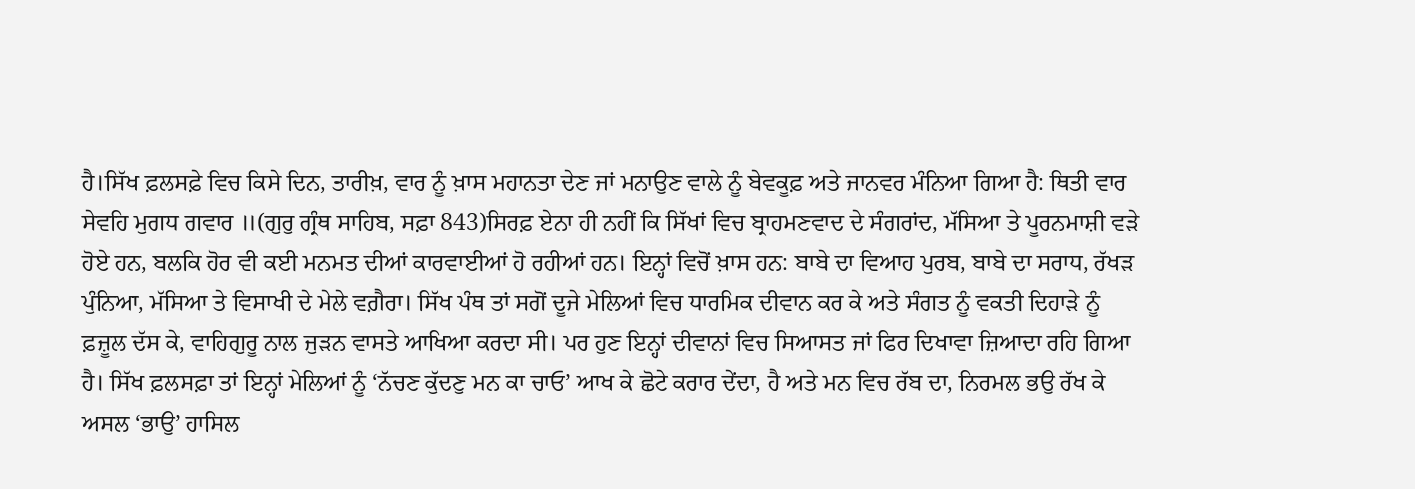ਹੈ।ਸਿੱਖ ਫ਼ਲਸਫ਼ੇ ਵਿਚ ਕਿਸੇ ਦਿਨ, ਤਾਰੀਖ਼, ਵਾਰ ਨੂੰ ਖ਼ਾਸ ਮਹਾਨਤਾ ਦੇਣ ਜਾਂ ਮਨਾਉਣ ਵਾਲੇ ਨੂੰ ਬੇਵਕੂਫ਼ ਅਤੇ ਜਾਨਵਰ ਮੰਨਿਆ ਗਿਆ ਹੈ: ਥਿਤੀ ਵਾਰ ਸੇਵਹਿ ਮੁਗਧ ਗਵਾਰ ॥(ਗੁਰੁ ਗ੍ਰੰਥ ਸਾਹਿਬ, ਸਫ਼ਾ 843)ਸਿਰਫ਼ ਏਨਾ ਹੀ ਨਹੀਂ ਕਿ ਸਿੱਖਾਂ ਵਿਚ ਬ੍ਰਾਹਮਣਵਾਦ ਦੇ ਸੰਗਰਾਂਦ, ਮੱਸਿਆ ਤੇ ਪੂਰਨਮਾਸ਼ੀ ਵੜੇ ਹੋਏ ਹਨ, ਬਲਕਿ ਹੋਰ ਵੀ ਕਈ ਮਨਮਤ ਦੀਆਂ ਕਾਰਵਾਈਆਂ ਹੋ ਰਹੀਆਂ ਹਨ। ਇਨ੍ਹਾਂ ਵਿਚੋਂ ਖ਼ਾਸ ਹਨ: ਬਾਬੇ ਦਾ ਵਿਆਹ ਪੁਰਬ, ਬਾਬੇ ਦਾ ਸਰਾਧ, ਰੱਖੜ ਪੁੰਨਿਆ, ਮੱਸਿਆ ਤੇ ਵਿਸਾਖੀ ਦੇ ਮੇਲੇ ਵਗ਼ੈਰਾ। ਸਿੱਖ ਪੰਥ ਤਾਂ ਸਗੋਂ ਦੂਜੇ ਮੇਲਿਆਂ ਵਿਚ ਧਾਰਮਿਕ ਦੀਵਾਨ ਕਰ ਕੇ ਅਤੇ ਸੰਗਤ ਨੂੰ ਵਕਤੀ ਦਿਹਾੜੇ ਨੂੰ ਫ਼ਜ਼ੂਲ ਦੱਸ ਕੇ, ਵਾਹਿਗੁਰੂ ਨਾਲ ਜੁੜਨ ਵਾਸਤੇ ਆਖਿਆ ਕਰਦਾ ਸੀ। ਪਰ ਹੁਣ ਇਨ੍ਹਾਂ ਦੀਵਾਨਾਂ ਵਿਚ ਸਿਆਸਤ ਜਾਂ ਫਿਰ ਦਿਖਾਵਾ ਜ਼ਿਆਦਾ ਰਹਿ ਗਿਆ ਹੈ। ਸਿੱਖ ਫ਼ਲਸਫ਼ਾ ਤਾਂ ਇਨ੍ਹਾਂ ਮੇਲਿਆਂ ਨੂੰ ‘ਨੱਚਣ ਕੁੱਦਣੁ ਮਨ ਕਾ ਚਾਓ’ ਆਖ ਕੇ ਛੋਟੇ ਕਰਾਰ ਦੇਂਦਾ, ਹੈ ਅਤੇ ਮਨ ਵਿਚ ਰੱਬ ਦਾ, ਨਿਰਮਲ ਭਉ ਰੱਖ ਕੇ ਅਸਲ ‘ਭਾਉ’ ਹਾਸਿਲ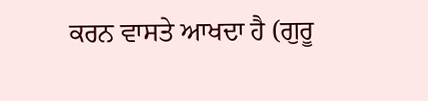ਕਰਨ ਵਾਸਤੇ ਆਖਦਾ ਹੈ (ਗੁਰੂ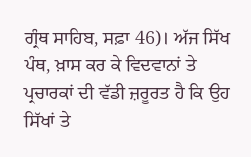ਗ੍ਰੰਥ ਸਾਹਿਬ, ਸਫ਼ਾ 46)। ਅੱਜ ਸਿੱਖ ਪੰਥ, ਖ਼ਾਸ ਕਰ ਕੇ ਵਿਦਵਾਨਾਂ ਤੇ ਪ੍ਰਚਾਰਕਾਂ ਦੀ ਵੱਡੀ ਜ਼ਰੂਰਤ ਹੈ ਕਿ ਉਹ ਸਿੱਖਾਂ ਤੇ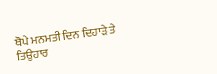ਥੋਪੇ ਮਨਮਤੀ ਦਿਨ ਦਿਹਾੜੇ ਤੇ ਤਿਉਹਾਰ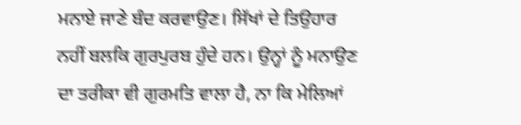ਮਨਾਏ ਜਾਣੇ ਬੰਦ ਕਰਵਾਉਣ। ਸਿੱਖਾਂ ਦੇ ਤਿਉਹਾਰ ਨਹੀਂ ਬਲਕਿ ਗੁਰਪੁਰਬ ਹੁੰਦੇ ਹਨ। ਉਨ੍ਹਾਂ ਨੂੰ ਮਨਾਉਣ ਦਾ ਤਰੀਕਾ ਵੀ ਗੁਰਮਤਿ ਵਾਲਾ ਹੈ, ਨਾ ਕਿ ਮੇਲਿਆਂ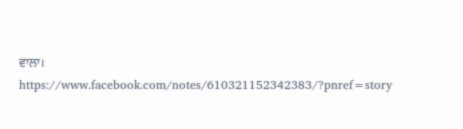ਵਾਲਾ।
https://www.facebook.com/notes/610321152342383/?pnref=story